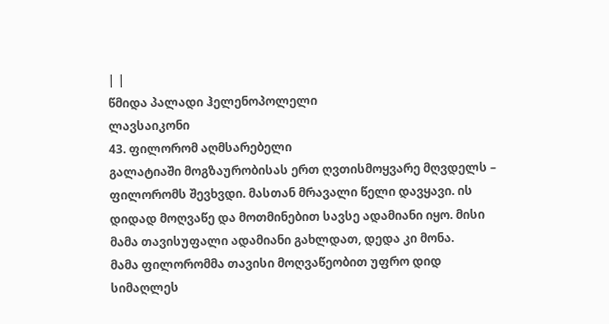| |
წმიდა პალადი ჰელენოპოლელი
ლავსაიკონი
43. ფილორომ აღმსარებელი
გალატიაში მოგზაურობისას ერთ ღვთისმოყვარე მღვდელს – ფილორომს შევხვდი. მასთან მრავალი წელი დავყავი. ის დიდად მოღვაწე და მოთმინებით სავსე ადამიანი იყო. მისი მამა თავისუფალი ადამიანი გახლდათ, დედა კი მონა.
მამა ფილორომმა თავისი მოღვაწეობით უფრო დიდ სიმაღლეს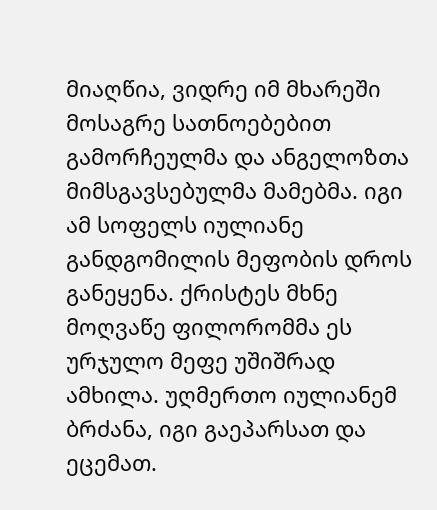მიაღწია, ვიდრე იმ მხარეში მოსაგრე სათნოებებით გამორჩეულმა და ანგელოზთა მიმსგავსებულმა მამებმა. იგი ამ სოფელს იულიანე განდგომილის მეფობის დროს განეყენა. ქრისტეს მხნე მოღვაწე ფილორომმა ეს ურჯულო მეფე უშიშრად ამხილა. უღმერთო იულიანემ ბრძანა, იგი გაეპარსათ და ეცემათ.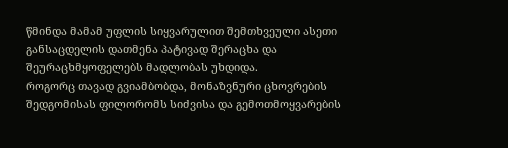წმინდა მამამ უფლის სიყვარულით შემთხვეული ასეთი განსაცდელის დათმენა პატივად შერაცხა და შეურაცხმყოფელებს მადლობას უხდიდა.
როგორც თავად გვიამბობდა, მონაზვნური ცხოვრების შედგომისას ფილორომს სიძვისა და გემოთმოყვარების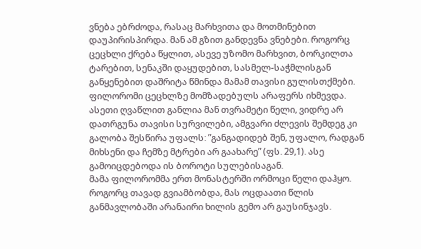ვნება ებრძოდა, რასაც მარხვითა და მოთმინებით დაუპირისპირდა. მან ამ გზით განდევნა ვნებები. როგორც ცეცხლი ქრება წყლით, ასევე უზომო მარხვით, ბორკილთა ტარებით, სენაკში დაყუდებით, სასმელ-საჭმლისგან განყენებით დაშრიტა წმინდა მამამ თავისი გულისთქმები.
ფილორომი ცეცხლზე მომზადებულს არაფერს იხმევდა. ასეთი ღვაწლით განლია მან თვრამეტი წელი, ვიდრე არ დათრგუნა თავისი სურვილები, ამგვარი ძლევის შემდეგ კი გალობა შესწირა უფალს: ”განგადიდებ შენ, უფალო, რადგან მიხსენი და ჩემზე მტრები არ გაახარე” (ფს. 29,1). ასე გამოიცდებოდა ის ბოროტი სულებისაგან.
მამა ფილორომმა ერთ მონასტერში ორმოცი წელი დაჰყო. როგორც თავად გვიამბობდა, მას ოცდაათი წლის განმავლობაში არანაირი ხილის გემო არ გაუსინჯავს.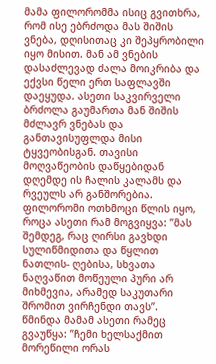მამა ფილორომმა ისიც გვითხრა, რომ ისე ებრძოდა მას შიშის ვნება, დღისითაც კი შეპყრობილი იყო მისით. მან ამ ვნების დასაძლევად ძალა მოიკრიბა და ექვსი წელი ერთ საფლავში დაეყუდა. ასეთი საკვირველი ბრძოლა გაუმართა მან შიშის მძლავრ ვნებას და განთავისუფლდა მისი ტყვეობისგან. თავისი მოღვაწეობის დაწყებიდან დღემდე ის ჩალის კალამს და რვეულს არ განშორებია.
ფილორომი ოთხმოცი წლის იყო, როცა ასეთი რამ მოგვიყვა: ”მას შემდეგ, რაც ღირსი გავხდი სულიწმიდითა და წყლით ნათლის- ღებისა, სხვათა ნაღვაწით მოწეული პური არ მიხმევია, არამედ საკუთარი შრომით ვირჩენდი თავს”.
წმინდა მამამ ასეთი რამეც გვაუწყა: ”ჩემი ხელსაქმით მორეწილი ორას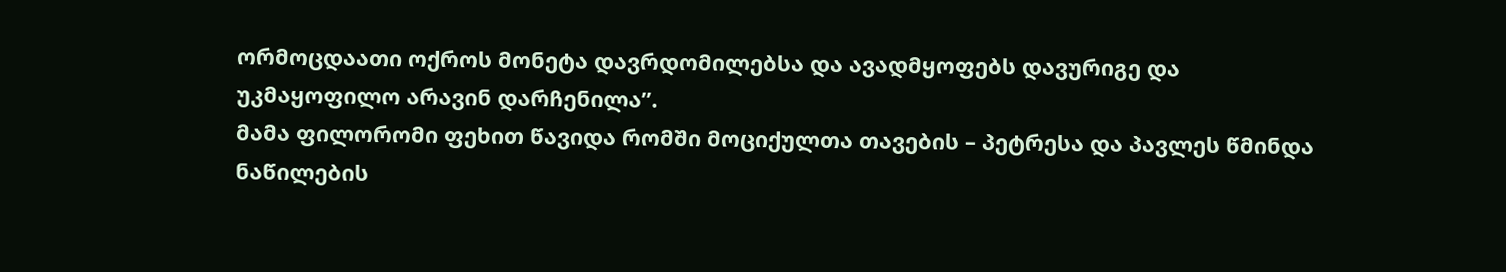ორმოცდაათი ოქროს მონეტა დავრდომილებსა და ავადმყოფებს დავურიგე და უკმაყოფილო არავინ დარჩენილა”.
მამა ფილორომი ფეხით წავიდა რომში მოციქულთა თავების – პეტრესა და პავლეს წმინდა ნაწილების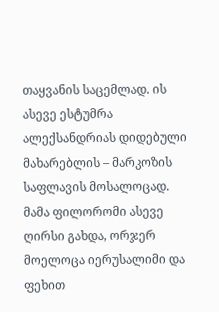თაყვანის საცემლად. ის ასევე ესტუმრა ალექსანდრიას დიდებული მახარებლის – მარკოზის საფლავის მოსალოცად.
მამა ფილორომი ასევე ღირსი გახდა, ორჯერ მოელოცა იერუსალიმი და ფეხით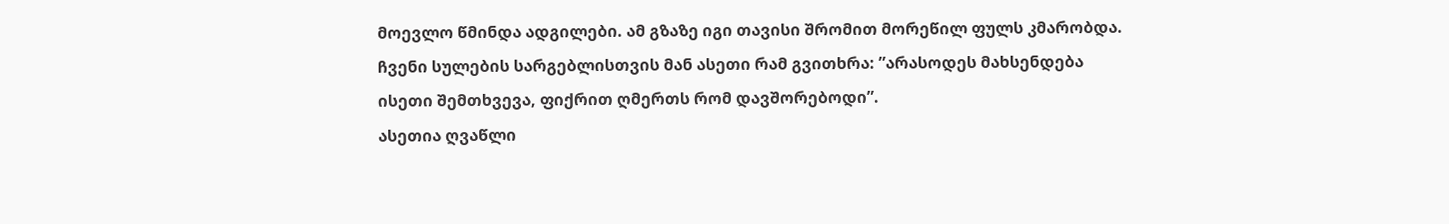მოევლო წმინდა ადგილები. ამ გზაზე იგი თავისი შრომით მორეწილ ფულს კმარობდა.
ჩვენი სულების სარგებლისთვის მან ასეთი რამ გვითხრა: ”არასოდეს მახსენდება ისეთი შემთხვევა, ფიქრით ღმერთს რომ დავშორებოდი”.
ასეთია ღვაწლი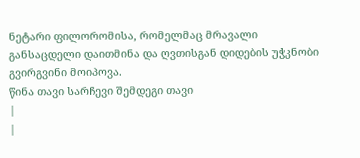ნეტარი ფილორომისა, რომელმაც მრავალი განსაცდელი დაითმინა და ღვთისგან დიდების უჭკნობი გვირგვინი მოიპოვა.
წინა თავი სარჩევი შემდეგი თავი
|
|